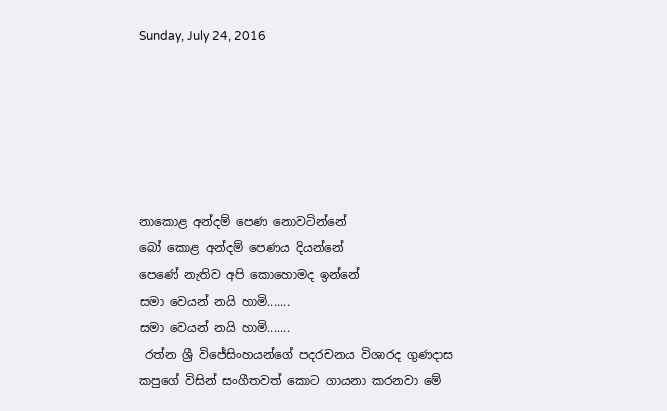Sunday, July 24, 2016






නාකොළ අන්දම් පෙණ නොවටින්නේ
බෝ කොළ අන්දම් පෙණය දියන්නේ
පෙණේ නැතිව අපි කොහොමද ඉන්නේ
සමා වෙයන් නයි හාමි.......
සමා වෙයන් නයි හාමි.......
 රත්න ශ්‍රී විජේසිංහයන්ගේ පදරචනය විශාරද ගුණදාස කපුගේ විසින් සංගීතවත් කොට ගායනා කරනවා මේ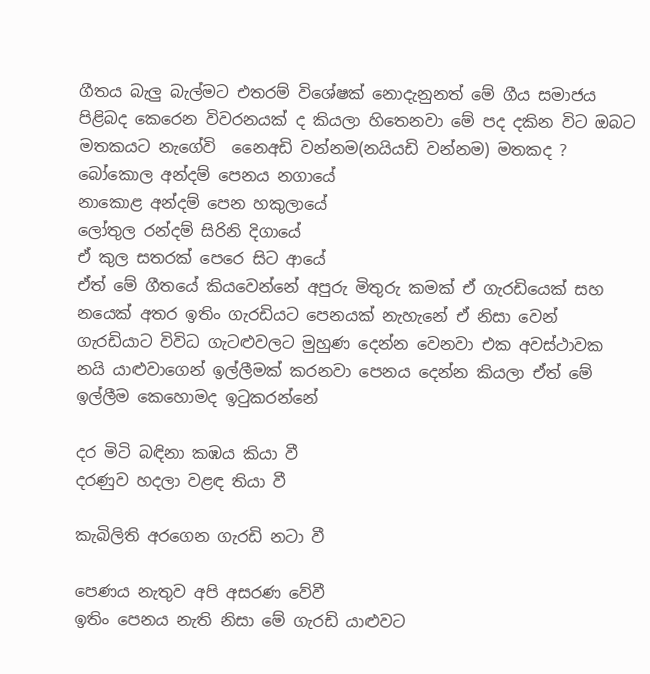ගීතය බැලු බැල්මට එතරම් විශේෂක් නොදැනුනත් මේ ගීය සමාජය පිළිබද කෙරෙන විවරනයක් ද කියලා හිතෙනවා මේ පද දකින විට ඔබට මතකයට නැගේවි  නෛඅඩි වන්නම(නයියඩි වන්නම) මතකද ?
බෝකොල අන්දම් පෙනය නගායේ
නාකොළ අන්දම් පෙන හකුලායේ
ලෝතුල රන්දම් සිරිනි දිගායේ
ඒ කුල සතරක් පෙරෙ සිට ආයේ
ඒත් මේ ගීතයේ කියවෙන්නේ අපුරු මිතුරු කමක් ඒ ගැරඩියෙක් සහ නයෙක් අතර ඉතිං ගැරඩියට පෙනයක් නැහැනේ ඒ නිසා වෙන් ගැරඩියාට විවිධ ගැටළුවලට මුහුණ දෙන්න වෙනවා එක අවස්ථාවක නයි යාළුවාගෙන් ඉල්ලීමක් කරනවා පෙනය දෙන්න කියලා ඒත් මේ ඉල්ලීම කෙහෙ‍ාමද ඉටුකරන්නේ

දර මිටි බඳිනා කඹය කියා වී
දරණුව හදලා වළඳ තියා වී

කැබිලිති අරගෙන ගැරඩි නටා වී

පෙණය නැතුව අපි අසරණ වේවී‍
ඉතිං පෙනය නැති නිසා මේ ගැරඩි යාළුවට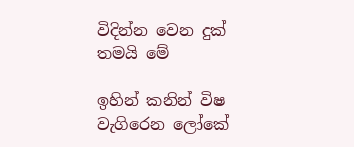විදින්න වෙන දුක් තමයි මේ

ඉහින් කනින් විෂ වැගිරෙන ලෝකේ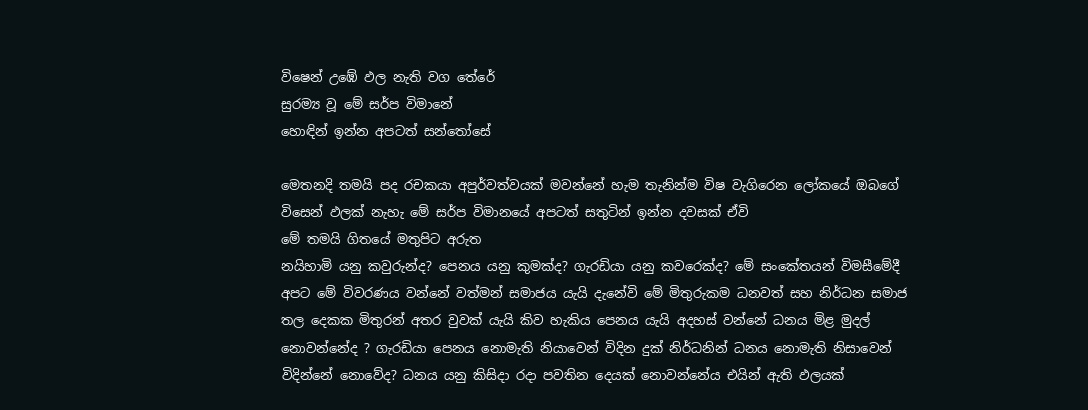විෂෙන් උඹේ ඵල නැති වග තේරේ
සුරම්‍ය වූ මේ සර්ප විමානේ
හොඳින් ඉන්න අපටත් සන්තෝසේ

මෙතනදි තමයි පද රචකයා අපුර්වත්වයක් මවන්නේ හැම තැනින්ම විෂ වැගිරෙන ලෝකයේ ඔබගේ විසෙන් ඵලක් නැහැ මේ සර්ප විමානයේ අපටත් සතුටින් ඉන්න දවසක් ඒවි
මේ තමයි ගිතයේ මතුපිට අරුත
නයිහාමි යනු කවුරුන්ද? පෙනය යනු කුමක්ද? ගැරඩියා යනු කවරෙක්ද? මේ සංකේතයන් විමසීමේදී අපට මේ විවරණය වන්නේ වත්මන් සමාජය යැයි දැනේවි මේ මිතුරුකම ධනවත් සහ නිර්ධන සමාජ තල දෙකක මිතුරන් අතර වුවක් යැයි කිව හැකිය පෙනය යැයි අදහස් වන්නේ ධනය ‍මිළ මුදල් නොවන්නේද ? ගැරඩියා පෙනය නොමැති නියාවෙන් විදින දුක් නිර්ධනින් ධනය නොමැති නිසාවෙන් විදින්නේ නොවේද? ධනය යනු කිසිදා රදා පවතින දෙයක් නොවන්නේය එයින් ඇති ඵලයක්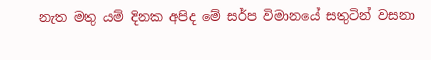නැත මතු යම් දිනක අපිද මේ සර්ප විමානයේ සතුටින් වසනා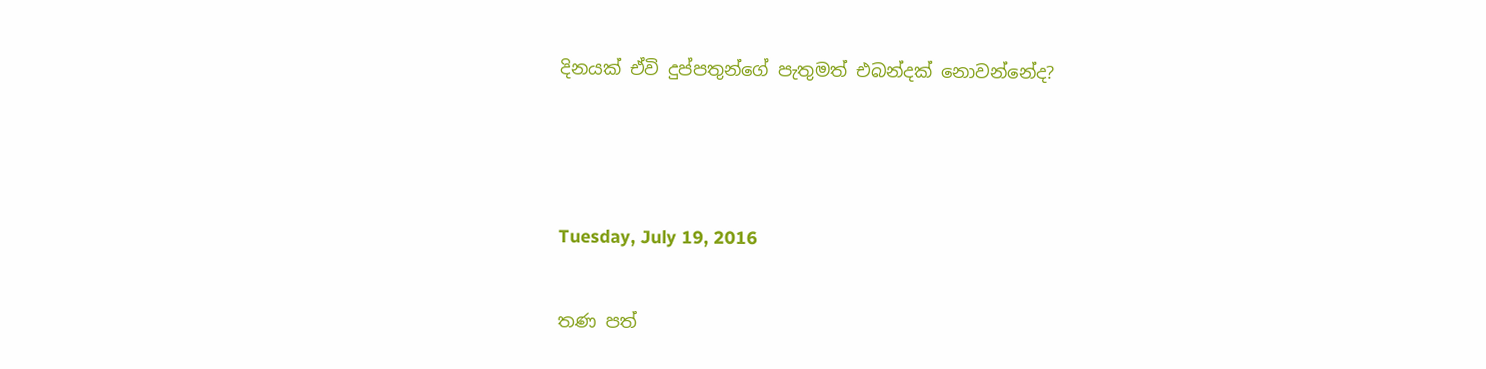දිනයක් ඒවි දුප්පතුන්ගේ පැතුමත් එබන්දක් නොවන්නේද?



Tuesday, July 19, 2016

තණ පත්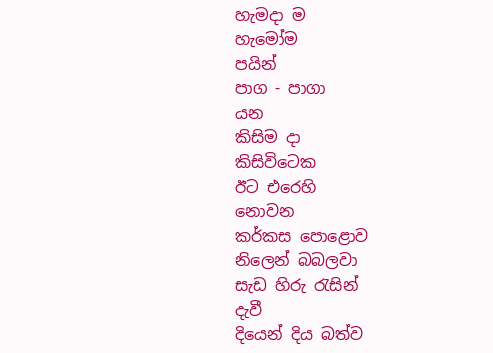හැමදා ම
හැමෝම
පයින්
පාග - පාගා
යන
කිසිම දා
කිසිවිටෙක
ඊට එරෙහි
නොවන
කර්කස පොළොව
නිලෙන් බබලවා
සැඩ හිරු රැසින්
දැවී
දියෙන් දිය බත්ව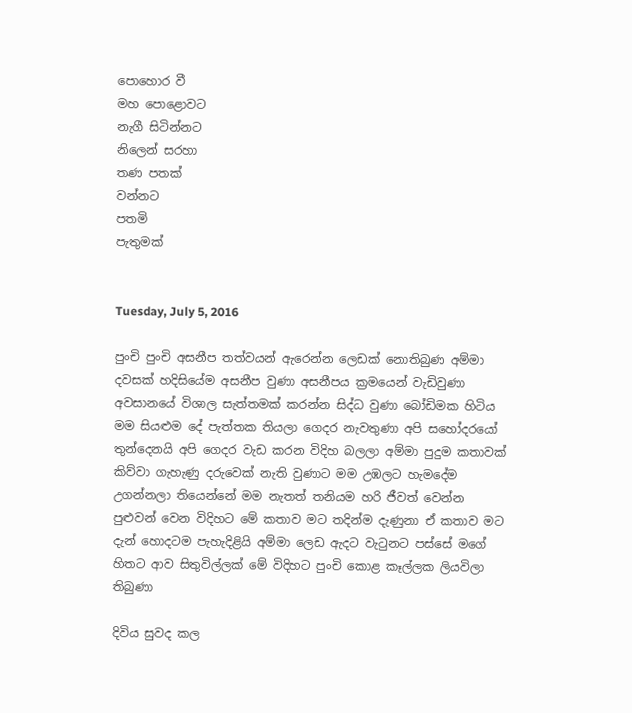පොහොර වී
මහ පොළොවට
නැගී සිටින්නට
නිලෙන් සරහා
තණ පතක්
වන්නට
පතමි
පැතුමක්


Tuesday, July 5, 2016

පුංචි පුංචි අසනීප තත්වයන් ඇරෙන්න ලෙඩක් නොතිබුණ අම්මා දවසක් හදිසියේම අසනීප වුණා අසනීපය ක්‍රමයෙන් වැඩිවුණා අවසානයේ විශාල සැත්තමක් කරන්න සිද්ධ වුණා බෝඩිමක හිටිය මම සියළුම දේ පැත්තක තියලා ගෙදර නැවතුණා අපි සහෝදරයෝ තුන්දෙනයි අපි ගෙදර වැඩ කරන විදිහ බලලා අම්මා පුදුම කතාවක් කිව්වා ගැහැණු දරුවෙක් නැති වුණාට මම උඹලට හැමදේම උගන්නලා තියෙන්නේ මම නැතත් තනියම හරි ජීවත් වෙන්න පුළුවන් වෙන විදිහට මේ කතාව මට තදින්ම දැණුනා ඒ කතාව මට දැන් හොදටම පැහැදිළියි අම්මා ලෙඩ ඇදට වැටුනට පස්සේ මගේ හිතට ආව සිතුවිල්ලක් මේ විදිහට පුංචි කොළ කෑල්ලක ලියවිලා තිබුණා

දිවිය සුවද කල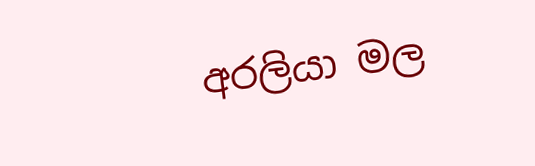අරලියා මල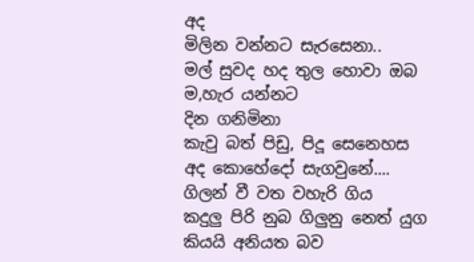අද
මිලින වන්නට සැරසෙනා..
මල් සුවද හද තුල හොවා ඔබ
ම,හැර යන්නට
දින ගනිමිනා
කැවු බත් පිඩු, පිදූ සෙනෙහස
අද කොහේදෝ සැගවුනේ....
ගිලන් වී වත වහැරි ගිය
කදුලු පිරි නුබ ගිලුනු නෙත් යුග
කියයි අනියත බව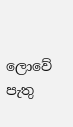ලොවේ
පැතු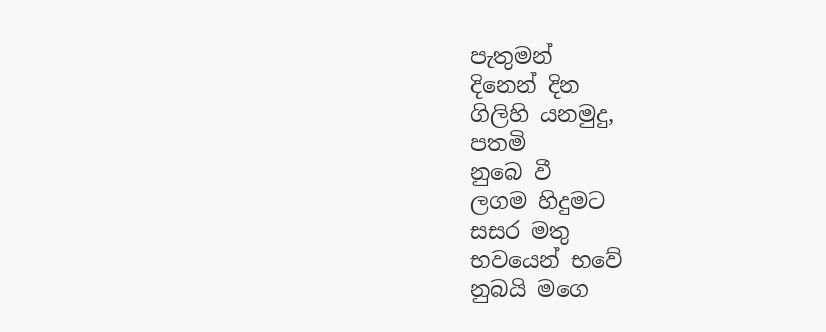පැතුමන්
දිනෙන් දින
ගිලිහි යනමුදු,
පතමි
නුබෙ වී
ලගම හිදුමට
සසර මතු
භවයෙන් භවේ
නුබයි මගෙ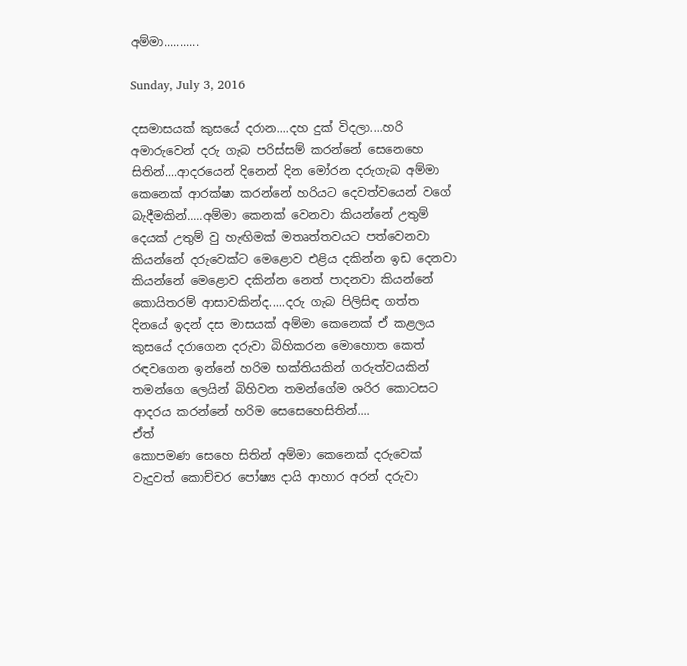අම්මා...........

Sunday, July 3, 2016

දසමාසයක් කුසයේ දරාන....දහ දුක් විදලා....හරි අමාරුවෙන් දරු ගැබ පරිස්සම් කරන්නේ සෙනෙහෙ සිතින්....ආදරයෙන් දිනෙන් දින මෝරන දරුගැබ අම්මා කෙනෙක් ආරක්ෂා කරන්නේ හරියට දෙවත්වයෙන් වගේ බැදීමකින්.....අම්මා කෙනක් වෙනවා කියන්නේ උතුම් දෙයක් උතුම් වු හැඟිමක් මතෘත්තවයට පත්වෙනවා කියන්නේ දරුවෙක්ට මෙළොව එළිය දකින්න ඉඩ දෙනවා කියන්නේ මෙළොව දකින්න නෙත් පාදනවා කියන්නේ කොයිතරම් ආසාවකින්ද.....දරු ගැබ පිලිසිඳ ගත්ත දිනයේ ඉදන් දස මාසයක් අම්මා කෙනෙක් ඒ කළලය කුසයේ දරාගෙන දරුවා බිහිකරන මොහොත කෙත් රඳවගෙන ඉන්නේ හරිම භක්තියකින් ගරුත්වයකින්
තමන්ගෙ ලෙයින් බිහිවන තමන්ගේම ශරිර කොටසට ආදරය කරන්නේ හරිම සෙසෙහෙසිතින්....
ඒත්
කොපමණ සෙහෙ සිතින් අම්මා කෙනෙක් දරුවෙක් වැදුවත් කොච්චර පෝෂ්‍ය දායි ආහාර අරන් දරුවා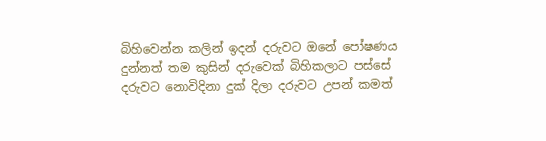බිහිවෙන්න කලින් ඉදන් දරුවට ඔනේ පෝෂණය දුන්නත් තම කුසින් දරුවෙක් බිහිකලාට පස්සේ දරුවට නොවිදිනා දුක් දිලා දරුවට උපන් කමත්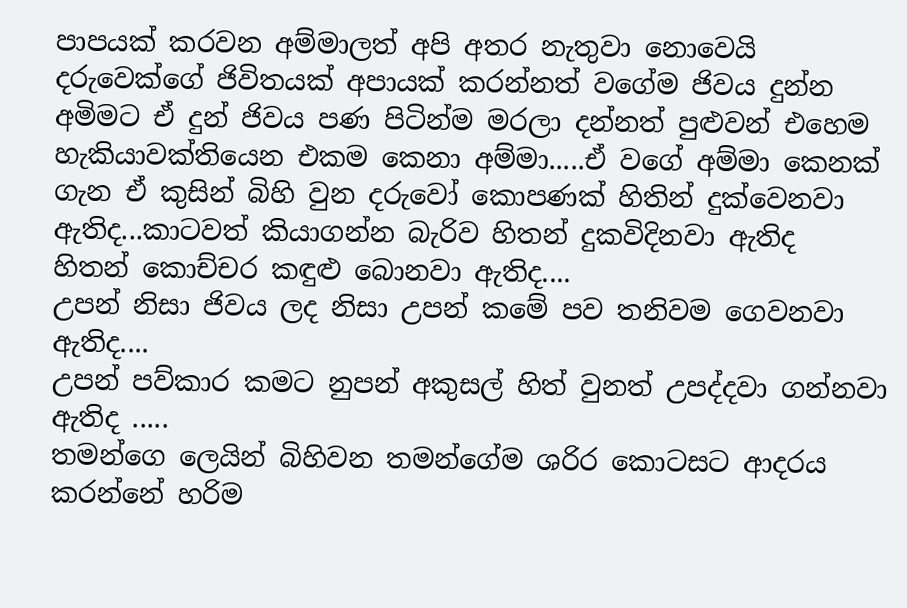පාපයක් කරවන අම්මාලත් අපි අතර නැතුවා නොවෙයි
දරුවෙක්ගේ ජිවිතයක් අපායක් කරන්නත් වගේම ජිවය දුන්න අමිමට ඒ දුන් ජිවය පණ පිටින්ම මරලා දන්නත් පුළුවන් එහෙම හැකියාවක්තියෙන එකම කෙනා අම්මා.....ඒ වගේ අම්මා කෙනක් ගැන ඒ කුසින් බිහි වුන දරුවෝ කොපණක් හිතින් දුක්වෙනවා ඇතිද...කාටවත් කියාගන්න බැරිව හිතන් දුකවිදිනවා ඇතිද
හිතන් කොච්චර කඳුළු බොනවා ඇතිද....
උපන් නිසා ජිවය ලද නිසා උපන් කමේ පව තනිවම ගෙවනවා ඇතිද....
උපන් පව්කාර කමට නුපන් අකුසල් හිත් වුනත් උපද්දවා ගන්නවා ඇතිද .....
තමන්ගෙ ලෙයින් බිහිවන තමන්ගේම ශරිර කොටසට ආදරය කරන්නේ හරිම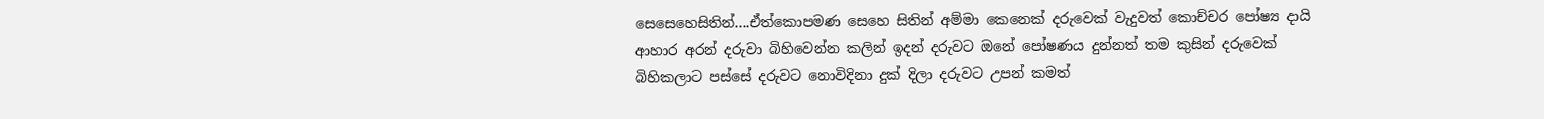සෙසෙහෙසිතින්....ඒත්කොපමණ සෙහෙ සිතින් අම්මා කෙනෙක් දරුවෙක් වැදුවත් කොච්චර පෝෂ්‍ය දායි ආහාර අරන් දරුවා බිහිවෙන්න කලින් ඉදන් දරුවට ඔනේ පෝෂණය දුන්නත් තම කුසින් දරුවෙක් බිහිකලාට පස්සේ දරුවට නොවිදිනා දුක් දිලා දරුවට උපන් කමත්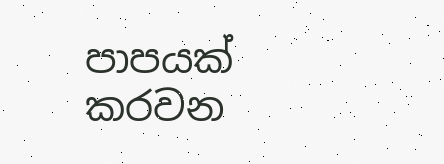පාපයක් කරවන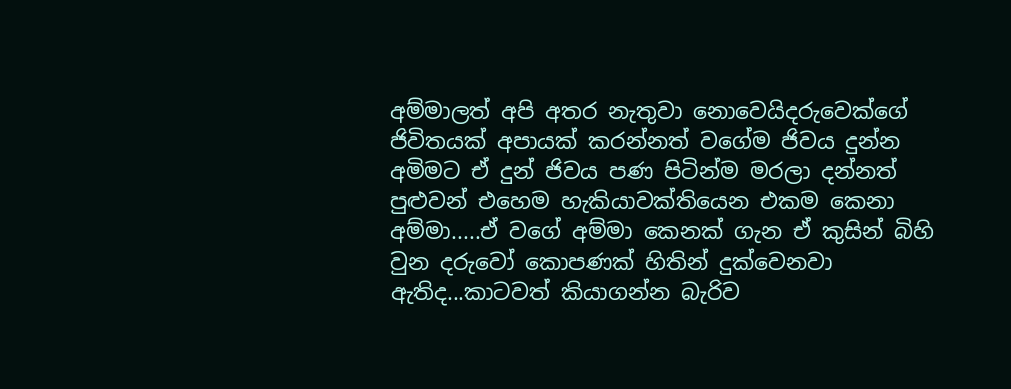අම්මාලත් අපි අතර නැතුවා නොවෙයිදරුවෙක්ගේ ජිවිතයක් අපායක් කරන්නත් වගේම ජිවය දුන්න අමිමට ඒ දුන් ජිවය පණ පිටින්ම මරලා දන්නත් පුළුවන් එහෙම හැකියාවක්තියෙන එකම කෙනා අම්මා.....ඒ වගේ අම්මා කෙනක් ගැන ඒ කුසින් බිහි වුන දරුවෝ කොපණක් හිතින් දුක්වෙනවා ඇතිද...කාටවත් කියාගන්න බැරිව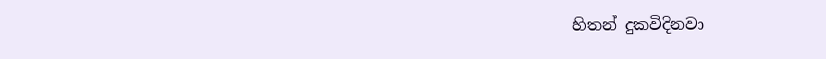හිතන් දුකවිදිනවා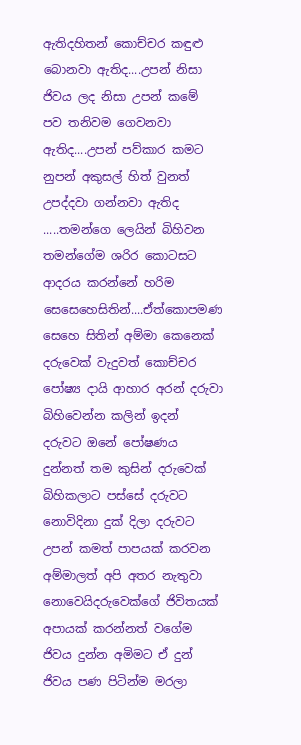ඇතිදහිතන් කොච්චර කඳුළු බොනවා ඇතිද....උපන් නිසා ජිවය ලද නිසා උපන් කමේ පව තනිවම ගෙවනවා ඇතිද....උපන් පව්කාර කමට නුපන් අකුසල් හිත් වුනත් උපද්දවා ගන්නවා ඇතිද .....තමන්ගෙ ලෙයින් බිහිවන තමන්ගේම ශරිර කොටසට ආදරය කරන්නේ හරිම සෙසෙහෙසිතින්....ඒත්කොපමණ සෙහෙ සිතින් අම්මා කෙනෙක් දරුවෙක් වැදුවත් කොච්චර පෝෂ්‍ය දායි ආහාර අරන් දරුවා බිහිවෙන්න කලින් ඉදන් දරුවට ඔනේ පෝෂණය දුන්නත් තම කුසින් දරුවෙක් බිහිකලාට පස්සේ දරුවට නොවිදිනා දුක් දිලා දරුවට උපන් කමත් පාපයක් කරවන අම්මාලත් අපි අතර නැතුවා නොවෙයිදරුවෙක්ගේ ජිවිතයක් අපායක් කරන්නත් වගේම ජිවය දුන්න අමිමට ඒ දුන් ජිවය පණ පිටින්ම මරලා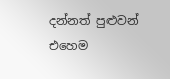දන්නත් පුළුවන් එහෙම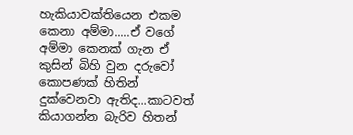හැකියාවක්තියෙන එකම කෙනා අම්මා.....ඒ වගේ අම්මා කෙනක් ගැන ඒ කුසින් බිහි වුන දරුවෝ කොපණක් හිතින් දුක්වෙනවා ඇතිද...කාටවත් කියාගන්න බැරිව හිතන්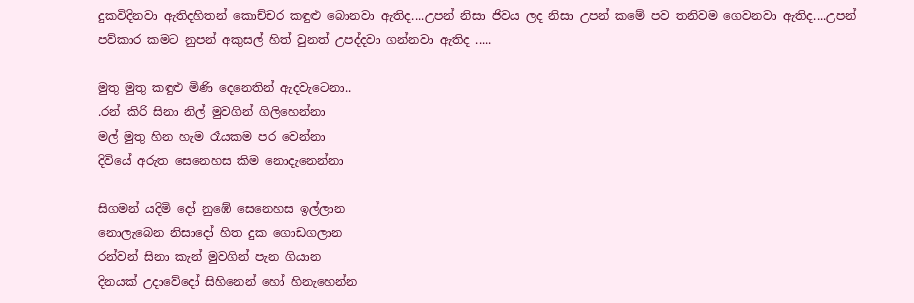දුකවිදිනවා ඇතිදහිතන් කොච්චර කඳුළු බොනවා ඇතිද....උපන් නිසා ජිවය ලද නිසා උපන් කමේ පව තනිවම ගෙවනවා ඇතිද....උපන් පව්කාර කමට නුපන් අකුසල් හිත් වුනත් උපද්දවා ගන්නවා ඇතිද .....

මුතු මුතු කඳුළු මිණි දෙනෙතින් ඇදවැටෙනා..
.රන් කිරි සිනා නිල් මුවගින් ගිලිහෙන්නා
මල් මුතු හින හැම රෑයකම පර වෙන්නා
දිවියේ අරුත සෙනෙහස කිම නොදැනෙන්නා

සිගමන් යදිමි දෝ නුඹේ සෙනෙහස ඉල්ලාන
නොලැබෙන නිසාදෝ හිත දුක ගොඩගලාන
රන්වන් සිනා කැන් මුවගින් පැන ගියාන
දිනයක් උදාවේදෝ සිහිනෙන් හෝ හිනැහෙන්න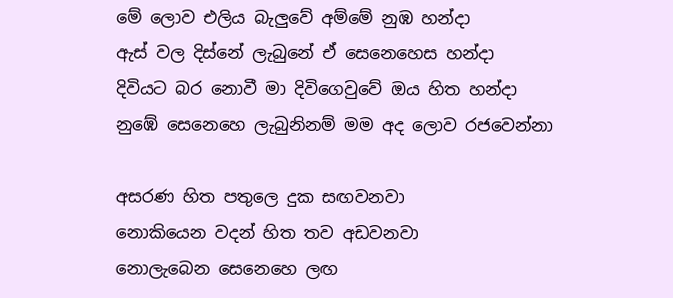මේ ලොව එලිය බැලුවේ අම්මේ නුඹ හන්දා
ඇස් වල දිස්නේ ලැබුනේ ඒ සෙනෙහෙස හන්දා
දිවියට බර නොවී මා දිවිගෙවුවේ ඔය හිත හන්දා
නුඹේ සෙනෙහෙ ලැබුනිනම් මම අද ලොව රජවෙන්නා

අසරණ හිත පතුලෙ දුක සඟවනවා
නොකියෙන වදන් හිත තව අඩවනවා
නොලැබෙන සෙනෙහෙ ලඟ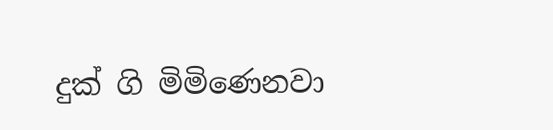දුක් ගි මිමි‍ණ‍ෙනවා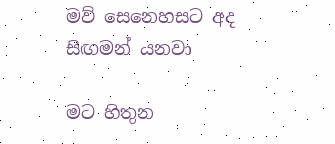මව් සෙනෙහසට අද සිඟමන් යනවා

මට හිතුන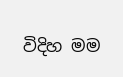විදිහ මම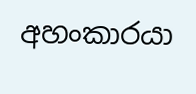අහංකාරයා